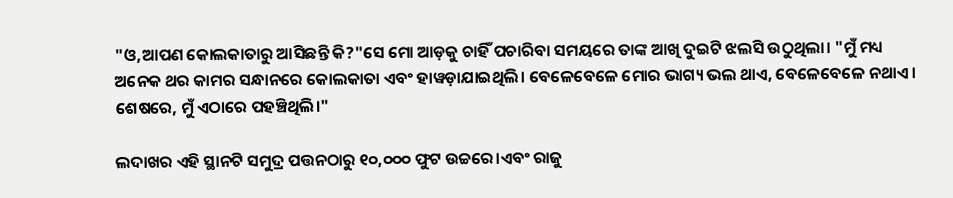"ଓ,ଆପଣ କୋଲକାତାରୁ ଆସିଛନ୍ତି କି?"ସେ ମୋ ଆଡ଼କୁ ଚାହିଁ ପଚାରିବା ସମୟରେ ତାଙ୍କ ଆଖି ଦୁଇଟି ଝଲସି ଉଠୁଥିଲା। "ମୁଁ ମଧ୍ୟ ଅନେକ ଥର କାମର ସନ୍ଧାନରେ କୋଲକାତା ଏବଂ ହାୱଡ଼ାଯାଇଥିଲି। ବେଳେବେଳେ ମୋର ଭାଗ୍ୟ ଭଲ ଥାଏ, ବେଳେବେଳେ ନଥାଏ। ଶେଷରେ, ମୁଁ ଏଠାରେ ପହଞ୍ଚିଥିଲି।"

ଲଦାଖର ଏହି ସ୍ଥାନଟି ସମୁଦ୍ର ପତ୍ତନଠାରୁ ୧୦,୦୦୦ ଫୁଟ ଉଚ୍ଚରେ।ଏବଂ ରାଜୁ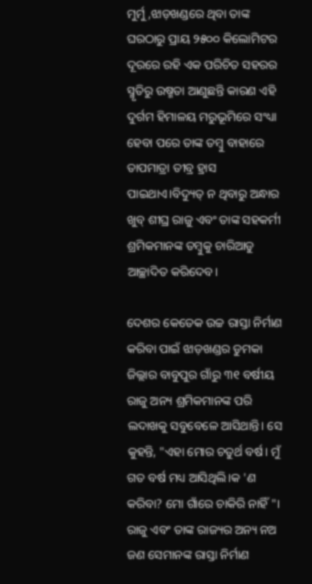ମୁର୍ମୁ,ଝାଡ଼ଖଣ୍ଡରେ ଥିବା ତାଙ୍କ ଘରଠାରୁ ପ୍ରାୟ ୨୫୦୦ କିଲୋମିଟର ଦୂରରେ ରହି ଏକ ପରିଚିତ ସହରର ସ୍ମୃତିରୁ ଉଷ୍ମତା ଆଣୁଛନ୍ତି କାରଣ ଏହି ଦୁର୍ଗମ ହିମାଳୟ ମରୁଭୂମିରେ ସଂଧ୍ୟା ହେବା ପରେ ତାଙ୍କ ତମ୍ବୁ ବାହାରେ ତାପମାତ୍ରା ତୀବ୍ର ହ୍ରାସ ପାଇଥାଏ।ବିଦ୍ୟୁତ୍ ନ ଥିବାରୁ ଅନ୍ଧାର ଖୁବ୍ ଶୀଘ୍ର ରାଜୁ ଏବଂ ତାଙ୍କ ସହକର୍ମୀ ଶ୍ରମିକମାନଙ୍କ ତମ୍ବୁକୁ ଚାରିଆଡୁ ଆଚ୍ଛାଦିତ କରିଦେବ।

ଦେଶର କେତେକ ଉଚ୍ଚ ରାସ୍ତା ନିର୍ମାଣ କରିବା ପାଇଁ ଝାଡ଼ଖଣ୍ଡର ଡୁମକା ଜିଲ୍ଲାର ବାବୁପୁର ଗାଁରୁ ୩୧ ବର୍ଷୀୟ ରାଜୁ ଅନ୍ୟ ଶ୍ରମିକମାନଙ୍କ ପରି ଲଦାଖକୁ ସବୁବେଳେ ଆସିଥାନ୍ତି। ସେ କୁହନ୍ତି, "ଏହା ମୋର ଚତୁର୍ଥ ବର୍ଷ। ମୁଁ ଗତ ବର୍ଷ ମଧ୍ୟ ଆସିଥିଲି।କ 'ଣ କରିବା? ମୋ ଗାଁରେ ଚାକିରି ନାହିଁ"। ରାଜୁ ଏବଂ ତାଙ୍କ ରାଜ୍ୟର ଅନ୍ୟ ନଅ ଜଣ ସେମାନଙ୍କ ରାସ୍ତା ନିର୍ମାଣ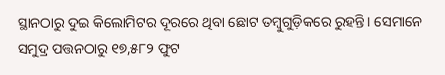ସ୍ଥାନଠାରୁ ଦୁଇ କିଲୋମିଟର ଦୂରରେ ଥିବା ଛୋଟ ତମ୍ବୁଗୁଡ଼ିକରେ ରୁହନ୍ତି। ସେମାନେ ସମୁଦ୍ର ପତ୍ତନଠାରୁ ୧୭,୫୮୨ ଫୁଟ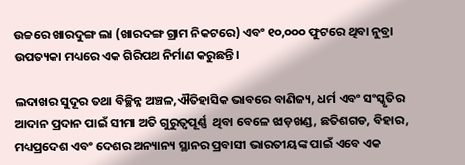ଉଚ୍ଚରେ ଖାରଦୁଙ୍ଗ ଲା (ଖାରଦଙ୍ଗ ଗ୍ରାମ ନିକଟରେ) ଏବଂ ୧୦,୦୦୦ ଫୁଟରେ ଥିବା ନୁବ୍ରା ଉପତ୍ୟକା ମଧ୍ୟରେ ଏକ ଗିରିପଥ ନିର୍ମାଣ କରୁଛନ୍ତି।

ଲଦାଖର ସୁଦୂର ତଥା ବିଚ୍ଛିନ୍ନ ଅଞ୍ଚଳ,ଐତିହାସିକ ଭାବରେ ବାଣିଜ୍ୟ, ଧର୍ମ ଏବଂ ସଂସ୍କୃତିର ଆଦାନ ପ୍ରଦାନ ପାଇଁ ସୀମା ଅତି ଗୁରୁତ୍ୱପୂର୍ଣ୍ଣ  ଥିବା ବେଳେ ଝାଡ଼ଖଣ୍ଡ, ଛତିଶଗଡ, ବିହାର, ମଧ୍ୟପ୍ରଦେଶ ଏବଂ ଦେଶର ଅନ୍ୟାନ୍ୟ ସ୍ଥାନର ପ୍ରବାସୀ ଭାରତୀୟଙ୍କ ପାଇଁ ଏବେ ଏକ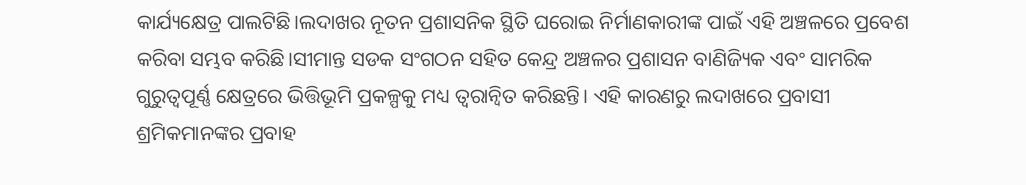କାର୍ଯ୍ୟକ୍ଷେତ୍ର ପାଲଟିଛି।ଲଦାଖର ନୂତନ ପ୍ରଶାସନିକ ସ୍ଥିତି ଘରୋଇ ନିର୍ମାଣକାରୀଙ୍କ ପାଇଁ ଏହି ଅଞ୍ଚଳରେ ପ୍ରବେଶ କରିବା ସମ୍ଭବ କରିଛି।ସୀମାନ୍ତ ସଡକ ସଂଗଠନ ସହିତ କେନ୍ଦ୍ର ଅଞ୍ଚଳର ପ୍ରଶାସନ ବାଣିଜ୍ୟିକ ଏବଂ ସାମରିକ ଗୁରୁତ୍ୱପୂର୍ଣ୍ଣ କ୍ଷେତ୍ରରେ ଭିତ୍ତିଭୂମି ପ୍ରକଳ୍ପକୁ ମଧ୍ୟ ତ୍ୱରାନ୍ୱିତ କରିଛନ୍ତି। ଏହି କାରଣରୁ ଲଦାଖରେ ପ୍ରବାସୀ ଶ୍ରମିକମାନଙ୍କର ପ୍ରବାହ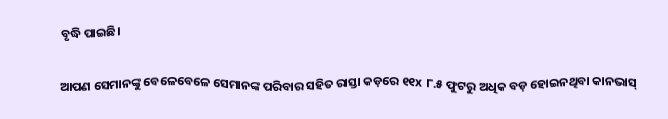ବୃଦ୍ଧି ପାଇଛି।

ଆପଣ ସେମାନଙ୍କୁ ବେଳେବେଳେ ସେମାନଙ୍କ ପରିବାର ସହିତ ରାସ୍ତା କଡ଼ରେ ୧୧x ୮.୫ ଫୁଟରୁ ଅଧିକ ବଡ଼ ହୋଇନଥିବା କାନଭାସ୍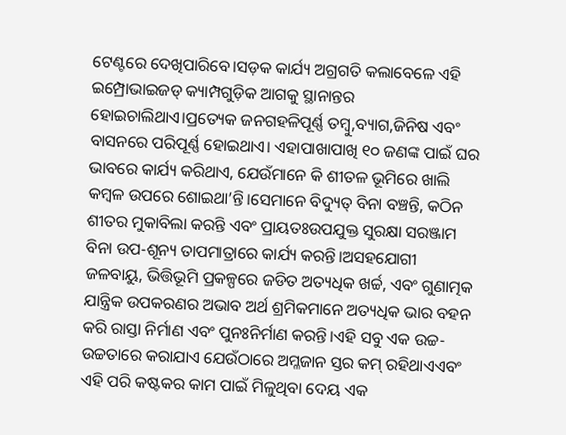ଟେଣ୍ଟରେ ଦେଖିପାରିବେ।ସଡ଼କ କାର୍ଯ୍ୟ ଅଗ୍ରଗତି କଲାବେଳେ ଏହି ଇମ୍ପ୍ରୋଭାଇଜଡ୍ କ୍ୟାମ୍ପଗୁଡ଼ିକ ଆଗକୁ ସ୍ଥାନାନ୍ତର ହୋଇଚାଲିଥାଏ।ପ୍ରତ୍ୟେକ ଜନଗହଳିପୂର୍ଣ୍ଣ ତମ୍ବୁ,ବ୍ୟାଗ,ଜିନିଷ ଏବଂ ବାସନରେ ପରିପୂର୍ଣ୍ଣ ହୋଇଥାଏ। ଏହାପାଖାପାଖି ୧୦ ଜଣଙ୍କ ପାଇଁ ଘର ଭାବରେ କାର୍ଯ୍ୟ କରିଥାଏ, ଯେଉଁମାନେ କି ଶୀତଳ ଭୂମିରେ ଖାଲି କମ୍ବଳ ଉପରେ ଶୋଇଥା’ନ୍ତି।ସେମାନେ ବିଦ୍ୟୁତ୍ ବିନା ବଞ୍ଚନ୍ତି, କଠିନ ଶୀତର ମୁକାବିଲା କରନ୍ତି ଏବଂ ପ୍ରାୟତଃଉପଯୁକ୍ତ ସୁରକ୍ଷା ସରଞ୍ଜାମ ବିନା ଉପ-ଶୂନ୍ୟ ତାପମାତ୍ରାରେ କାର୍ଯ୍ୟ କରନ୍ତି।ଅସହଯୋଗୀ ଜଳବାୟୁ, ଭିତ୍ତିଭୂମି ପ୍ରକଳ୍ପରେ ଜଡିତ ଅତ୍ୟଧିକ ଖର୍ଚ୍ଚ, ଏବଂ ଗୁଣାତ୍ମକ ଯାନ୍ତ୍ରିକ ଉପକରଣର ଅଭାବ ଅର୍ଥ ଶ୍ରମିକମାନେ ଅତ୍ୟଧିକ ଭାର ବହନ କରି ରାସ୍ତା ନିର୍ମାଣ ଏବଂ ପୁନଃନିର୍ମାଣ କରନ୍ତି।ଏହି ସବୁ ଏକ ଉଚ୍ଚ-ଉଚ୍ଚତାରେ କରାଯାଏ ଯେଉଁଠାରେ ଅମ୍ଳଜାନ ସ୍ତର କମ୍ ରହିଥାଏଏବଂ ଏହି ପରି କଷ୍ଟକର କାମ ପାଇଁ ମିଳୁଥିବା ଦେୟ ଏକ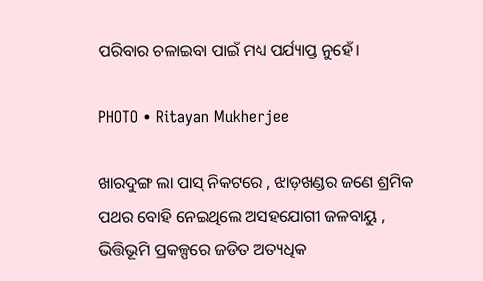ପରିବାର ଚଳାଇବା ପାଇଁ ମଧ୍ୟ ପର୍ଯ୍ୟାପ୍ତ ନୁହେଁ।

PHOTO • Ritayan Mukherjee

ଖାରଦୁଙ୍ଗ ଲା ପାସ୍ ନିକଟରେ , ଝାଡ଼ଖଣ୍ଡର ଜଣେ ଶ୍ରମିକ ପଥର ବୋହି ନେଇଥିଲେ ଅସହଯୋଗୀ ଜଳବାୟୁ , ଭିତ୍ତିଭୂମି ପ୍ରକଳ୍ପରେ ଜଡିତ ଅତ୍ୟଧିକ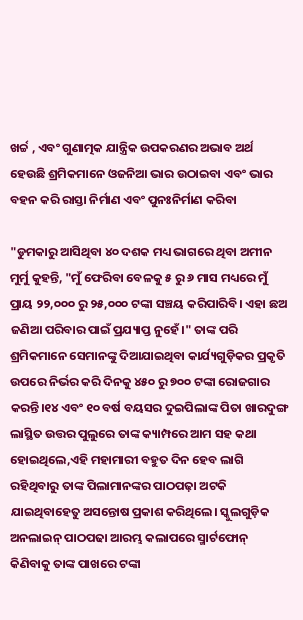ଖର୍ଚ୍ଚ , ଏବଂ ଗୁଣାତ୍ମକ ଯାନ୍ତ୍ରିକ ଉପକରଣର ଅଭାବ ଅର୍ଥ ହେଉଛି ଶ୍ରମିକମାନେ ଓଜନିଆ ଭାର ଉଠାଇବା ଏବଂ ଭାର ବହନ କରି ରାସ୍ତା ନିର୍ମାଣ ଏବଂ ପୁନଃନିର୍ମାଣ କରିବା

"ଡୁମକାରୁ ଆସିଥିବା ୪୦ ଦଶକ ମଧ୍ୟ ଭାଗରେ ଥିବା ଅମୀନ ମୁର୍ମୁ କୁହନ୍ତି, "ମୁଁ ଫେରିବା ବେଳକୁ ୫ ରୁ ୬ ମାସ ମଧ୍ୟରେ ମୁଁ ପ୍ରାୟ ୨୨,୦୦୦ ରୁ ୨୫,୦୦୦ ଟଙ୍କା ସଞ୍ଚୟ କରିପାରିବି। ଏହା ଛଅ ଜଣିଆ ପରିବାର ପାଇଁ ପ୍ରଯ୍ୟାପ୍ତ ନୁହେଁ।" ତାଙ୍କ ପରି ଶ୍ରମିକମାନେ ସେମାନଙ୍କୁ ଦିଆଯାଇଥିବା କାର୍ଯ୍ୟଗୁଡ଼ିକର ପ୍ରକୃତି ଉପରେ ନିର୍ଭର କରି ଦିନକୁ ୪୫୦ ରୁ ୭୦୦ ଟଙ୍କା ରୋଜଗାର କରନ୍ତି।୧୪ ଏବଂ ୧୦ ବର୍ଷ ବୟସର ଦୁଇପିଲାଙ୍କ ପିତା ଖାରଦୁଙ୍ଗ ଲାସ୍ଥିତ ଉତ୍ତର ପୁଲୁରେ ତାଙ୍କ କ୍ୟାମ୍ପରେ ଆମ ସହ କଥା ହୋଇଥିଲେ,ଏହି ମହାମାରୀ ବହୁତ ଦିନ ହେବ ଲାଗି ରହିଥିବାରୁ ତାଙ୍କ ପିଲାମାନଙ୍କର ପାଠପଢ଼ା ଅଟକି ଯାଇଥିବାହେତୁ ଅସନ୍ତୋଷ ପ୍ରକାଶ କରିଥିଲେ। ସ୍କୁଲଗୁଡ଼ିକ ଅନଲାଇନ୍ ପାଠପଢା ଆରମ୍ଭ କଲାପରେ ସ୍ମାର୍ଟଫୋନ୍ କିଣିବାକୁ ତାଙ୍କ ପାଖରେ ଟଙ୍କା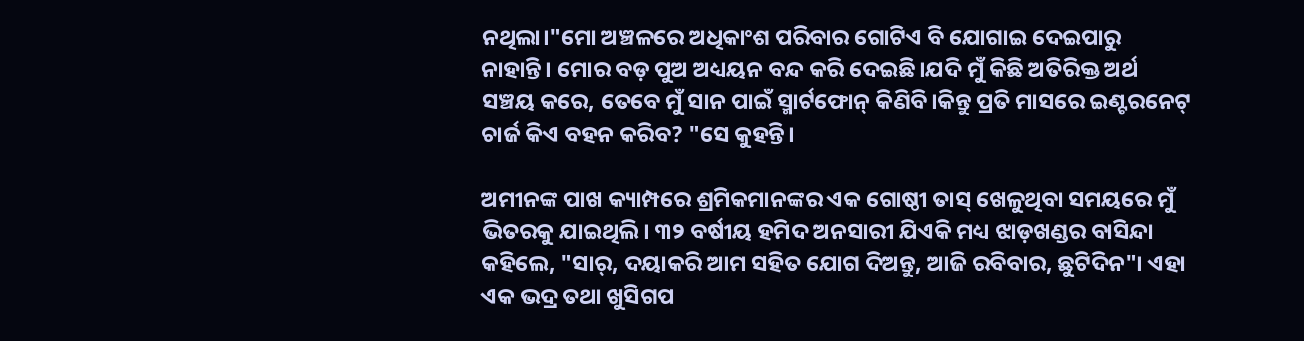ନଥିଲା।"ମୋ ଅଞ୍ଚଳରେ ଅଧିକାଂଶ ପରିବାର ଗୋଟିଏ ବି ଯୋଗାଇ ଦେଇପାରୁ ନାହାନ୍ତି। ମୋର ବଡ଼ ପୁଅ ଅଧ୍ୟୟନ ବନ୍ଦ କରି ଦେଇଛି।ଯଦି ମୁଁ କିଛି ଅତିରିକ୍ତ ଅର୍ଥ ସଞ୍ଚୟ କରେ, ତେବେ ମୁଁ ସାନ ପାଇଁ ସ୍ମାର୍ଟଫୋନ୍ କିଣିବି।କିନ୍ତୁ ପ୍ରତି ମାସରେ ଇଣ୍ଟରନେଟ୍ ଚାର୍ଜ କିଏ ବହନ କରିବ? "ସେ କୁହନ୍ତି।

ଅମୀନଙ୍କ ପାଖ କ୍ୟାମ୍ପରେ ଶ୍ରମିକମାନଙ୍କର ଏକ ଗୋଷ୍ଠୀ ତାସ୍‍ ଖେଳୁଥିବା ସମୟରେ ମୁଁ ଭିତରକୁ ଯାଇଥିଲି। ୩୨ ବର୍ଷୀୟ ହମିଦ ଅନସାରୀ ଯିଏକି ମଧ୍ୟ ଝାଡ଼ଖଣ୍ଡର ବାସିନ୍ଦା କହିଲେ, "ସାର୍, ଦୟାକରି ଆମ ସହିତ ଯୋଗ ଦିଅନ୍ତୁ, ଆଜି ରବିବାର, ଛୁଟିଦିନ"। ଏହା ଏକ ଭଦ୍ର ତଥା ଖୁସିଗପ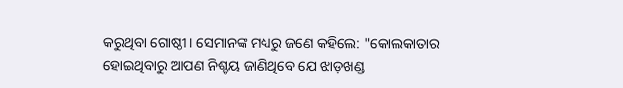କରୁଥିବା ଗୋଷ୍ଠୀ। ସେମାନଙ୍କ ମଧ୍ୟରୁ ଜଣେ କହିଲେ: "କୋଲକାତାର ହୋଇଥିବାରୁ ଆପଣ ନିଶ୍ଚୟ ଜାଣିଥିବେ ଯେ ଝାଡ଼ଖଣ୍ଡ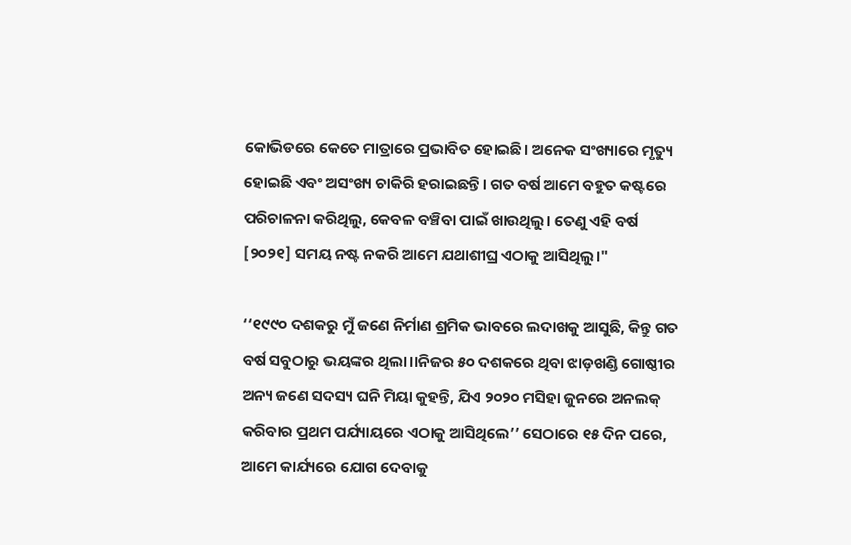କୋଭିଡରେ କେତେ ମାତ୍ରାରେ ପ୍ରଭାବିତ ହୋଇଛି। ଅନେକ ସଂଖ୍ୟାରେ ମୃତ୍ୟୁ ହୋଇଛି ଏବଂ ଅସଂଖ୍ୟ ଚାକିରି ହରାଇଛନ୍ତି। ଗତ ବର୍ଷ ଆମେ ବହୁତ କଷ୍ଟରେ ପରିଚାଳନା କରିଥିଲୁ, କେବଳ ବଞ୍ଚିବା ପାଇଁ ଖାଉଥିଲୁ। ତେଣୁ ଏହି ବର୍ଷ [୨୦୨୧] ସମୟ ନଷ୍ଟ ନକରି ଆମେ ଯଥାଶୀଘ୍ର ଏଠାକୁ ଆସିଥିଲୁ।"

‘‘୧୯୯୦ ଦଶକରୁ ମୁଁ ଜଣେ ନିର୍ମାଣ ଶ୍ରମିକ ଭାବରେ ଲଦାଖକୁ ଆସୁଛି, କିନ୍ତୁ ଗତ ବର୍ଷ ସବୁଠାରୁ ଭୟଙ୍କର ଥିଲା।।ନିଜର ୫୦ ଦଶକରେ ଥିବା ଝାଡ଼ଖଣ୍ଡି ଗୋଷ୍ଠୀର ଅନ୍ୟ ଜଣେ ସଦସ୍ୟ ଘନି ମିୟା କୁହନ୍ତି, ଯିଏ ୨୦୨୦ ମସିହା ଜୁନରେ ଅନଲକ୍ କରିବାର ପ୍ରଥମ ପର୍ଯ୍ୟାୟରେ ଏଠାକୁ ଆସିଥିଲେ’’ ସେଠାରେ ୧୫ ଦିନ ପରେ, ଆମେ କାର୍ଯ୍ୟରେ ଯୋଗ ଦେବାକୁ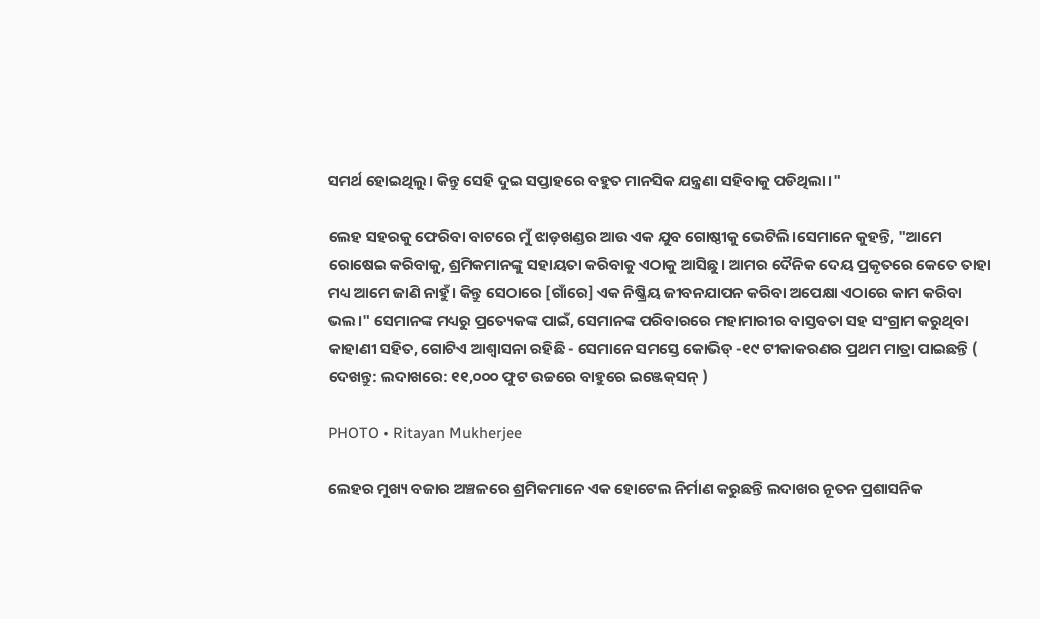ସମର୍ଥ ହୋଇଥିଲୁ। କିନ୍ତୁ ସେହି ଦୁଇ ସପ୍ତାହରେ ବହୁତ ମାନସିକ ଯନ୍ତ୍ରଣା ସହିବାକୁ ପଡିଥିଲା।"

ଲେହ ସହରକୁ ଫେରିବା ବାଟରେ ମୁଁ ଝାଡ଼ଖଣ୍ଡର ଆଉ ଏକ ଯୁବ ଗୋଷ୍ଠୀକୁ ଭେଟିଲି।ସେମାନେ କୁହନ୍ତି, "ଆମେ ରୋଷେଇ କରିବାକୁ, ଶ୍ରମିକମାନଙ୍କୁ ସହାୟତା କରିବାକୁ ଏଠାକୁ ଆସିଛୁ। ଆମର ଦୈନିକ ଦେୟ ପ୍ରକୃତରେ କେତେ ତାହା ମଧ୍ୟ ଆମେ ଜାଣି ନାହୁଁ। କିନ୍ତୁ ସେଠାରେ [ଗାଁରେ] ଏକ ନିଷ୍କ୍ରିୟ ଜୀବନଯାପନ କରିବା ଅପେକ୍ଷା ଏଠାରେ କାମ କରିବା ଭଲ।" ସେମାନଙ୍କ ମଧ୍ୟରୁ ପ୍ରତ୍ୟେକଙ୍କ ପାଇଁ, ସେମାନଙ୍କ ପରିବାରରେ ମହାମାରୀର ବାସ୍ତବତା ସହ ସଂଗ୍ରାମ କରୁଥିବା କାହାଣୀ ସହିତ, ଗୋଟିଏ ଆଶ୍ୱାସନା ରହିଛି - ସେମାନେ ସମସ୍ତେ କୋଭିଡ୍ -୧୯ ଟୀକାକରଣର ପ୍ରଥମ ମାତ୍ରା ପାଇଛନ୍ତି ( ଦେଖନ୍ତୁ: ଲଦାଖରେ: ୧୧,୦୦୦ ଫୁଟ ଉଚ୍ଚରେ ବାହୁରେ ଇଞ୍ଜେକ୍‍ସନ୍‍ )

PHOTO • Ritayan Mukherjee

ଲେହର ମୁଖ୍ୟ ବଜାର ଅଞ୍ଚଳରେ ଶ୍ରମିକମାନେ ଏକ ହୋଟେଲ ନିର୍ମାଣ କରୁଛନ୍ତି ଲଦାଖର ନୂତନ ପ୍ରଶାସନିକ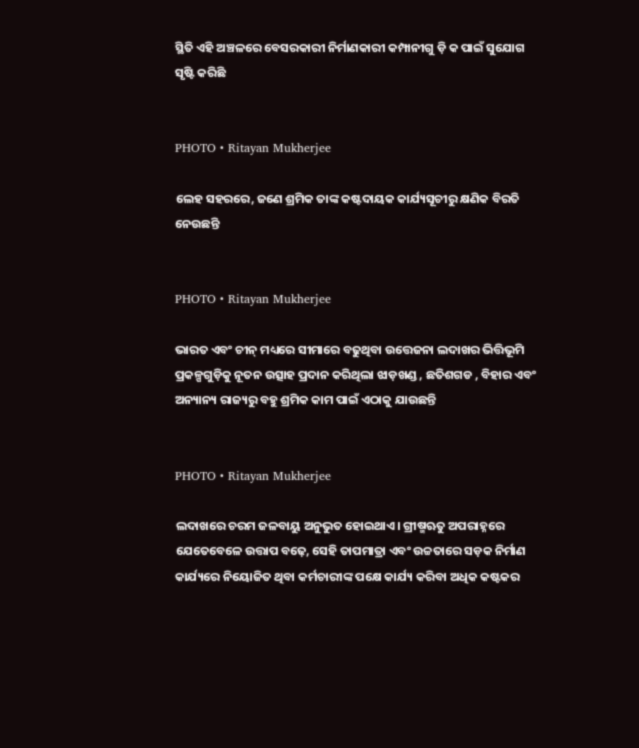ସ୍ଥିତି ଏହି ଅଞ୍ଚଳରେ ବେସରକାରୀ ନିର୍ମାଣକାରୀ କମ୍ପାନୀଗୁ ଡ଼ି କ ପାଇଁ ସୁଯୋଗ ସୃଷ୍ଟି କରିଛି


PHOTO • Ritayan Mukherjee

ଲେହ ସହରରେ, ଜଣେ ଶ୍ରମିକ ତାଙ୍କ କଷ୍ଟଦାୟକ କାର୍ଯ୍ୟସୂଚୀରୁ କ୍ଷଣିକ ବିରତି ନେଉଛନ୍ତି


PHOTO • Ritayan Mukherjee

ଭାରତ ଏବଂ ଚୀନ୍ ମଧ୍ୟରେ ସୀମାରେ ବଢୁଥିବା ଉତ୍ତେଜନା ଲଦାଖର ଭିତ୍ତିଭୂମି ପ୍ରକଳ୍ପଗୁଡ଼ିକୁ ନୂତନ ଉତ୍ସାହ ପ୍ରଦାନ କରିଥିଲା ଝାଡ଼ଖଣ୍ଡ , ଛତିଶଗଡ , ବିହାର ଏବଂ ଅନ୍ୟାନ୍ୟ ରାଜ୍ୟରୁ ବହୁ ଶ୍ରମିକ କାମ ପାଇଁ ଏଠାକୁ ଯାଉଛନ୍ତି


PHOTO • Ritayan Mukherjee

ଲଦାଖରେ ଚରମ ଜଳବାୟୁ ଅନୁଭୁତ ହୋଇଥାଏ। ଗ୍ରୀଷ୍ମଋତୁ ଅପରାହ୍ନରେ ଯେତେବେଳେ ଉତ୍ତାପ ବଢ଼େ, ସେହି ତାପମାତ୍ରା ଏବଂ ଉଚ୍ଚତାରେ ସଡ଼କ ନିର୍ମାଣ କାର୍ଯ୍ୟରେ ନିୟୋଜିତ ଥିବା କର୍ମଚାରୀଙ୍କ ପକ୍ଷେ କାର୍ଯ୍ୟ କରିବା ଅଧିକ କଷ୍ଟକର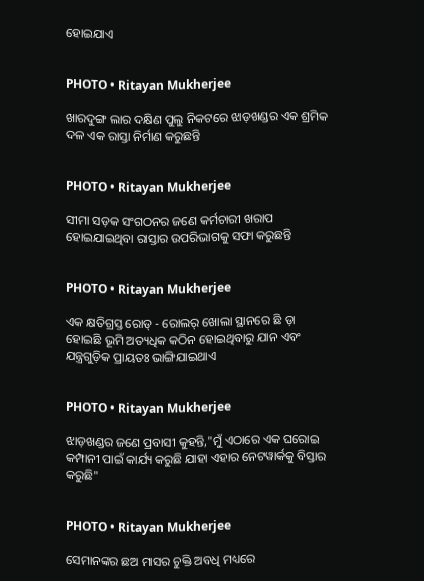ହୋଇଯାଏ


PHOTO • Ritayan Mukherjee

ଖାରଦୁଙ୍ଗ ଲାର ଦକ୍ଷିଣ ପୁଲୁ ନିକଟରେ ଝାଡ଼ଖଣ୍ଡର ଏକ ଶ୍ରମିକ ଦଳ ଏକ ରାସ୍ତା ନିର୍ମାଣ କରୁଛନ୍ତି


PHOTO • Ritayan Mukherjee

ସୀମା ସଡ଼କ ସଂଗଠନର ଜଣେ କର୍ମଚାରୀ ଖରାପ ହୋଇଯାଇଥିବା ରାସ୍ତାର ଉପରିଭାଗକୁ ସଫା କରୁଛନ୍ତି


PHOTO • Ritayan Mukherjee

ଏକ କ୍ଷତିଗ୍ରସ୍ତ ରୋଡ୍ - ରୋଲର୍ ଖୋଲା ସ୍ଥାନରେ ଛି ଡ଼ା ହୋଇଛି ଭୂମି ଅତ୍ୟଧିକ କଠିନ ହୋଇଥିବାରୁ ଯାନ ଏବଂ ଯନ୍ତ୍ରଗୁଡ଼ିକ ପ୍ରାୟତଃ ଭାଙ୍ଗିଯାଇଥାଏ


PHOTO • Ritayan Mukherjee

ଝାଡ଼ଖଣ୍ଡର ଜଣେ ପ୍ରବାସୀ କୁହନ୍ତି,"ମୁଁ ଏଠାରେ ଏକ ଘରୋଇ କମ୍ପାନୀ ପାଇଁ କାର୍ଯ୍ୟ କରୁଛି ଯାହା ଏହାର ନେଟୱାର୍କକୁ ବିସ୍ତାର କରୁଛି"


PHOTO • Ritayan Mukherjee

ସେମାନଙ୍କର ଛଅ ମାସର ଚୁକ୍ତି ଅବଧି ମଧ୍ୟରେ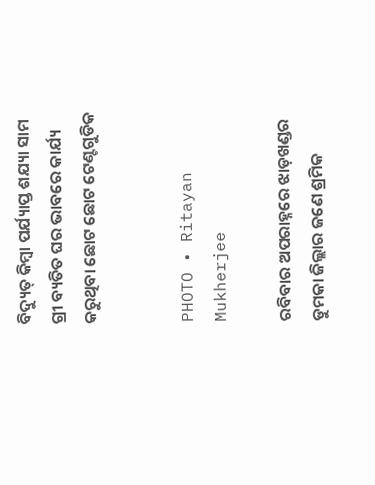ବିଦ୍ୟୁତ୍ କିମ୍ବା ପର୍ଯ୍ୟାପ୍ତ ଶଯ୍ୟା ସାମ ଗ୍ରୀ ବ୍ୟତିତ ଘର ଭାବରେ କାର୍ଯ୍ୟ କରୁଥିବା ଛୋଟ ଛୋଟ ଟେଣ୍ଟଗୁଡିକ


PHOTO • Ritayan Mukherjee

ରବିବାର ଅପରାହ୍ନରେ ଝାଡ଼ଖଣ୍ଡର ଡୁମକା ଜିଲ୍ଲାର ଜଣେ ଶ୍ରମିକ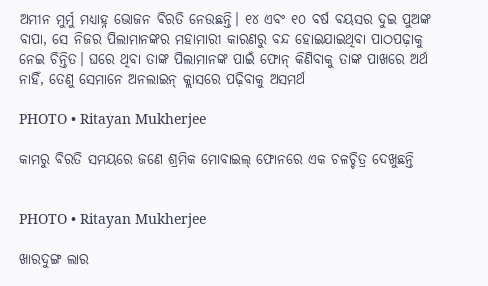ଅମୀନ ମୁର୍ମୁ ମଧ୍ୟାହ୍ନ ଭୋଜନ ବିରତି ନେଉଛନ୍ତି। ୧୪ ଏବଂ ୧୦ ବର୍ଷ ବୟସର ଦୁଇ ପୁଅଙ୍କ ବାପା, ସେ ନିଜର ପିଲାମାନଙ୍କର ମହାମାରୀ କାରଣରୁ ବନ୍ଦ ହୋଇଯାଇଥିବା ପାଠପଢ଼ାକୁ ନେଇ ଚିନ୍ତିତ। ଘରେ ଥିବା ତାଙ୍କ ପିଲାମାନଙ୍କ ପାଇଁ ଫୋନ୍ କିଣିବାକୁ ତାଙ୍କ ପାଖରେ ଅର୍ଥ ନାହିଁ, ତେଣୁ ସେମାନେ ଅନଲାଇନ୍ କ୍ଲାସରେ ପଢ଼ିବାକୁ ଅସମର୍ଥ

PHOTO • Ritayan Mukherjee

କାମରୁ ବିରତି ସମୟରେ ଜଣେ ଶ୍ରମିକ ମୋବାଇଲ୍ ଫୋନରେ ଏକ ଚଳଚ୍ଚିତ୍ର ଦେଖୁଛନ୍ତି


PHOTO • Ritayan Mukherjee

ଖାରଦୁଙ୍ଗ ଲାର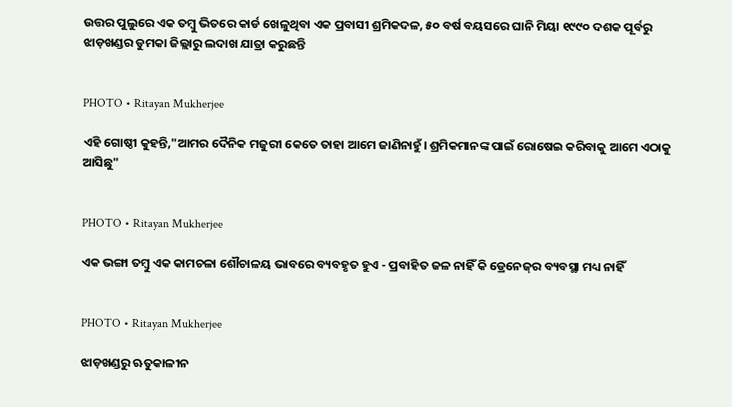ଉତ୍ତର ପୁଲୁରେ ଏକ ତମ୍ବୁ ଭିତରେ କାର୍ଡ ଖେଳୁଥିବା ଏକ ପ୍ରବାସୀ ଶ୍ରମିକଦଳ, ୫୦ ବର୍ଷ ବୟସରେ ଘାନି ମିୟା ୧୯୯୦ ଦଶକ ପୂର୍ବରୁ ଝାଡ଼ଖଣ୍ଡର ଡୁମକା ଜିଲ୍ଲାରୁ ଲଦାଖ ଯାତ୍ରା କରୁଛନ୍ତି


PHOTO • Ritayan Mukherjee

ଏହି ଗୋଷ୍ଠୀ କୁହନ୍ତି,"ଆମର ଦୈନିକ ମଜୁରୀ କେତେ ତାହା ଆମେ ଜାଣିନାହୁଁ। ଶ୍ରମିକମାନଙ୍କ ପାଇଁ ରୋଷେଇ କରିବାକୁ ଆମେ ଏଠାକୁ ଆସିଛୁ"


PHOTO • Ritayan Mukherjee

ଏକ ଭଙ୍ଗା ତମ୍ବୁ ଏକ କାମଚଳା ଶୌଚାଳୟ ଭାବରେ ବ୍ୟବହୃତ ହୁଏ - ପ୍ରବାହିତ ଜଳ ନାହିଁ କି ଡ୍ରେନେଜ୍‌ର ବ୍ୟବସ୍ଥା ମଧ୍ୟ ନାହିଁ


PHOTO • Ritayan Mukherjee

ଝାଡ଼ଖଣ୍ଡରୁ ଋତୁକାଳୀନ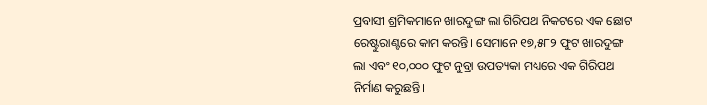ପ୍ରବାସୀ ଶ୍ରମିକମାନେ ଖାରଦୁଙ୍ଗ ଲା ଗିରିପଥ ନିକଟରେ ଏକ ଛୋଟ ରେଷ୍ଟୁରାଣ୍ଟରେ କାମ କରନ୍ତି। ସେମାନେ ୧୭,୫୮୨ ଫୁଟ ଖାରଦୁଙ୍ଗ ଲା ଏବଂ ୧୦,୦୦୦ ଫୁଟ ନୁବ୍ରା ଉପତ୍ୟକା ମଧ୍ୟରେ ଏକ ଗିରିପଥ ନିର୍ମାଣ କରୁଛନ୍ତି।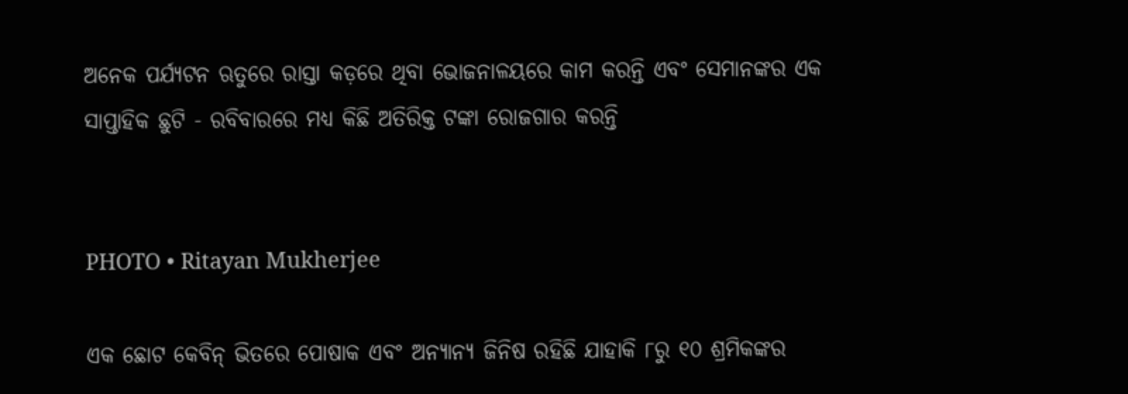ଅନେକ ପର୍ଯ୍ୟଟନ ଋତୁରେ ରାସ୍ତା କଡ଼ରେ ଥିବା ଭୋଜନାଳୟରେ କାମ କରନ୍ତି ଏବଂ ସେମାନଙ୍କର ଏକ ସାପ୍ତାହିକ ଛୁଟି - ରବିବାରରେ ମଧ୍ୟ କିଛି ଅତିରିକ୍ତ ଟଙ୍କା ରୋଜଗାର କରନ୍ତି


PHOTO • Ritayan Mukherjee

ଏକ ଛୋଟ କେବିନ୍ ଭିତରେ ପୋଷାକ ଏବଂ ଅନ୍ୟାନ୍ୟ ଜିନିଷ ରହିଛି ଯାହାକି ୮ରୁ ୧୦ ଶ୍ରମିକଙ୍କର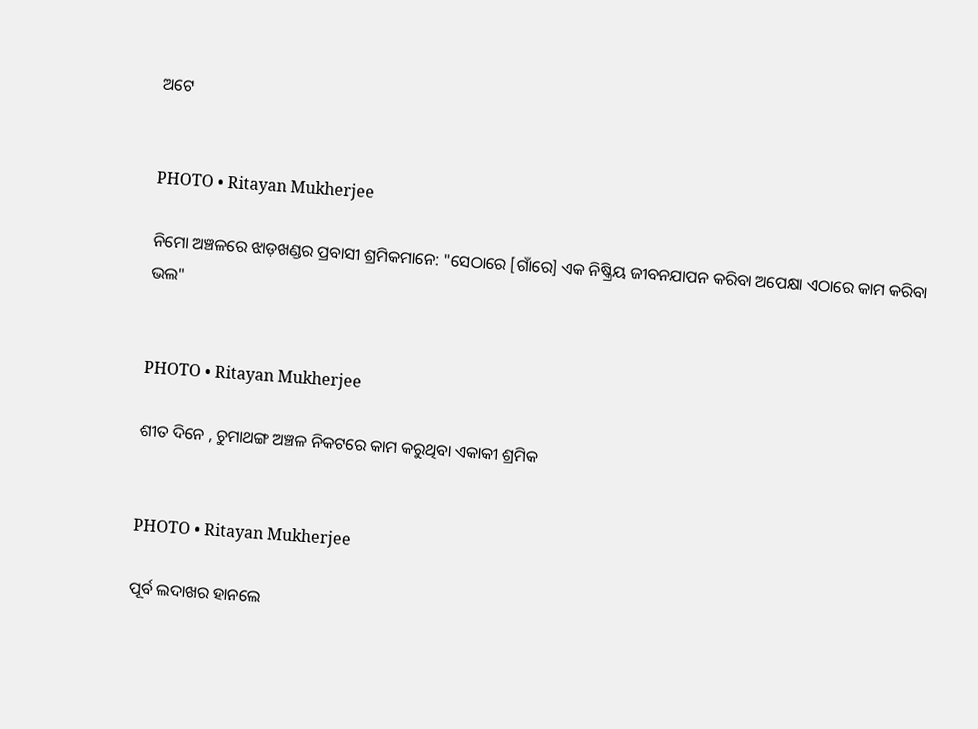ଅଟେ


PHOTO • Ritayan Mukherjee

ନିମୋ ଅଞ୍ଚଳରେ ଝାଡ଼ଖଣ୍ଡର ପ୍ରବାସୀ ଶ୍ରମିକମାନେ: "ସେଠାରେ [ଗାଁରେ] ଏକ ନିଷ୍କ୍ରିୟ ଜୀବନଯାପନ କରିବା ଅପେକ୍ଷା ଏଠାରେ କାମ କରିବା ଭଲ"


PHOTO • Ritayan Mukherjee

ଶୀତ ଦିନେ , ଚୁମାଥଙ୍ଗ ଅଞ୍ଚଳ ନିକଟରେ କାମ କରୁଥିବା ଏକାକୀ ଶ୍ରମିକ


PHOTO • Ritayan Mukherjee

ପୂର୍ବ ଲଦାଖର ହାନଲେ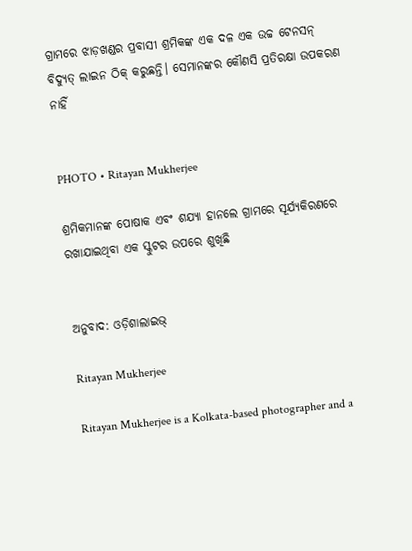ଗ୍ରାମରେ ଝାଡ଼ଖଣ୍ଡର ପ୍ରବାସୀ ଶ୍ରମିକଙ୍କ ଏକ ଦଳ ଏକ ଉଚ୍ଚ ଟେନସନ୍ ବିଦ୍ୟୁତ୍ ଲାଇନ ଠିକ୍ କରୁଛନ୍ତି। ସେମାନଙ୍କର କୌଣସି ପ୍ରତିରକ୍ଷା ଉପକରଣ ନାହିଁ


PHOTO • Ritayan Mukherjee

ଶ୍ରମିକମାନଙ୍କ ପୋଷାକ ଏବଂ ଶଯ୍ୟା ହାନଲେ ଗ୍ରାମରେ ସୂର୍ଯ୍ୟକିରଣରେ ରଖାଯାଇଥିବା ଏକ ସ୍କୁଟର ଉପରେ ଶୁଖିଛି


ଅନୁବାଦ: ଓଡ଼ିଶାଲାଇଭ୍‍

Ritayan Mukherjee

Ritayan Mukherjee is a Kolkata-based photographer and a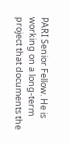PARI Senior Fellow. He is working on a long-term project that documents the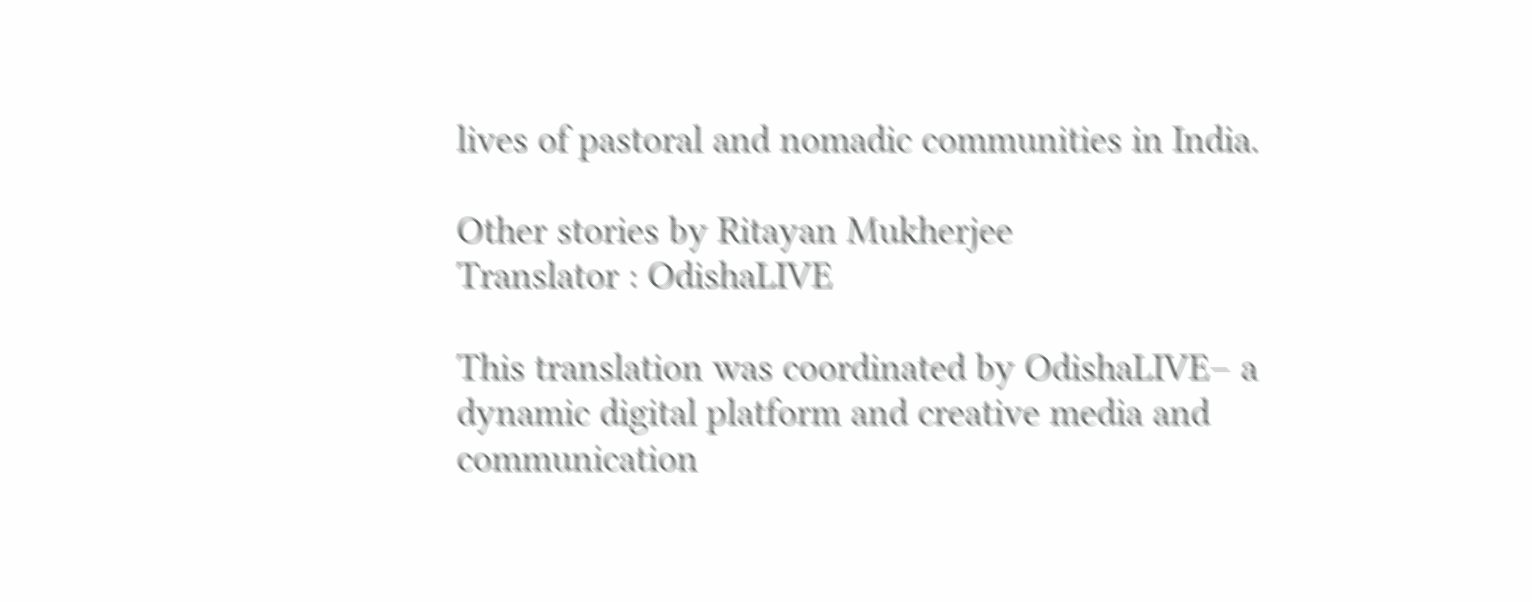lives of pastoral and nomadic communities in India.

Other stories by Ritayan Mukherjee
Translator : OdishaLIVE

This translation was coordinated by OdishaLIVE– a dynamic digital platform and creative media and communication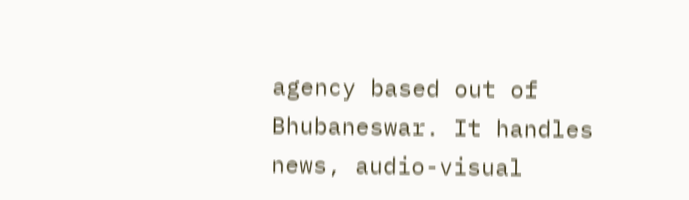agency based out of Bhubaneswar. It handles news, audio-visual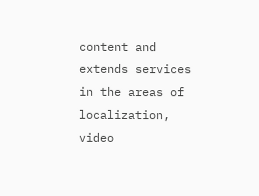content and extends services in the areas of localization, video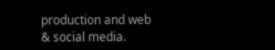production and web & social media.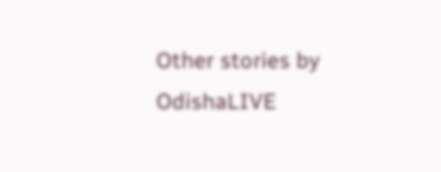Other stories by OdishaLIVE